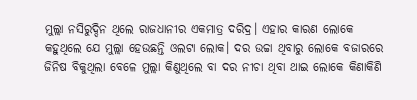ମୁଲ୍ଲା ନସିରୁଦ୍ଦିନ ଥିଲେ ରାଜଧାନୀର ଏକମାତ୍ର ଦରିଦ୍ର। ଏହାର କାରଣ ଲୋକେ କହୁଥିଲେ ଯେ ମୁଲ୍ଲା ହେଉଛନ୍ତି ଓଲଟା ଲୋକ। ଦର ଉଚ୍ଚା ଥିବାରୁ ଲୋକେ ବଜାରରେ ଜିନିଷ ବିକୁଥିଲା ବେଳେ ମୁଲ୍ଲା କିଣୁଥିଲେ ବା ଦର ନୀଚା ଥିବା ଥାଇ ଲୋକେ କିଣାକିଣି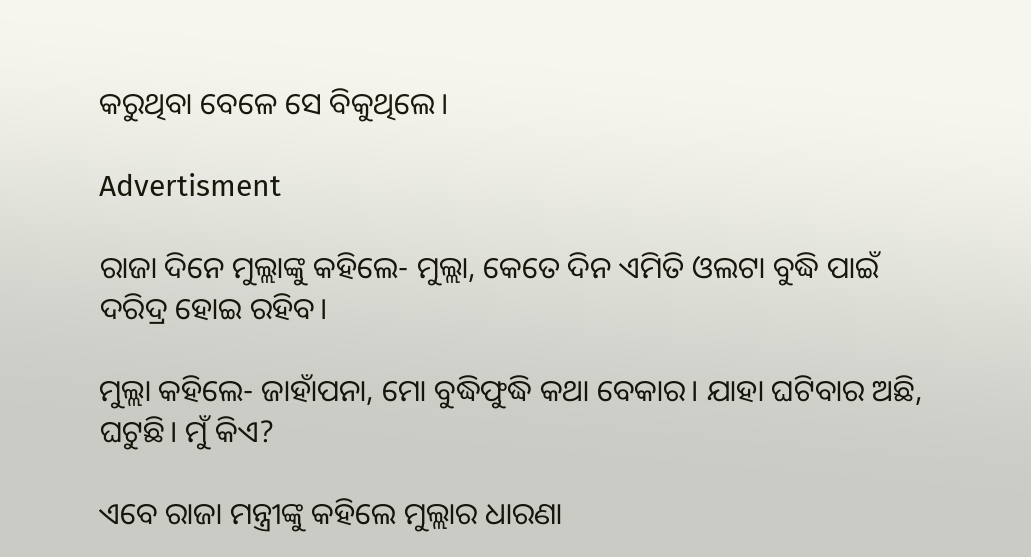କରୁଥିବା ବେଳେ ସେ ବିକୁଥିଲେ।

Advertisment

ରାଜା ଦିନେ ମୁଲ୍ଲାଙ୍କୁ କହିଲେ- ମୁଲ୍ଲା, କେତେ ଦିନ ଏମିତି ଓଲଟା ବୁଦ୍ଧି ପାଇଁ ଦରିଦ୍ର ହୋଇ ରହିବ।

ମୁଲ୍ଲା କହିଲେ- ଜାହାଁପନା, ମୋ ବୁଦ୍ଧିଫୁଦ୍ଧି କଥା ବେକାର। ଯାହା ଘଟିବାର ଅଛି, ଘଟୁଛି। ମୁଁ କିଏ?

ଏବେ ରାଜା ମନ୍ତ୍ରୀଙ୍କୁ କହିଲେ ମୁଲ୍ଲାର ଧାରଣା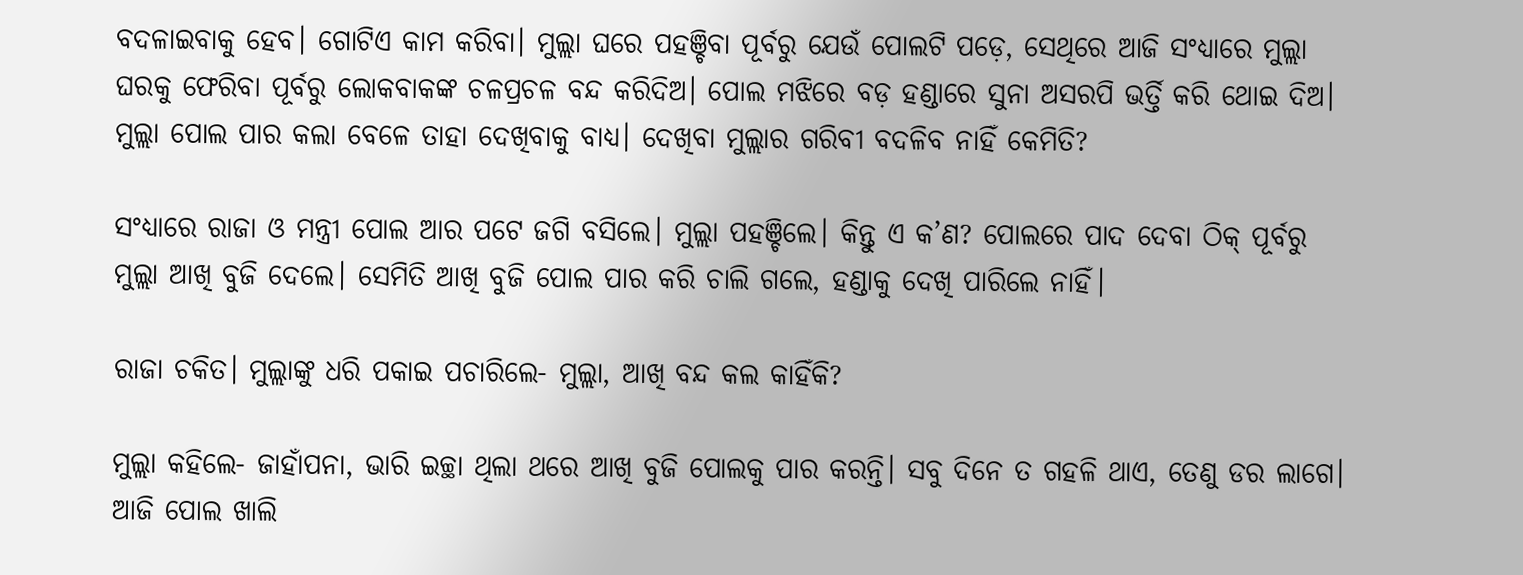ବଦଳାଇବାକୁ ହେବ। ଗୋଟିଏ କାମ କରିବା। ମୁଲ୍ଲା ଘରେ ପହଞ୍ଚିବା ପୂର୍ବରୁ ଯେଉଁ ପୋଲଟି ପଡ଼େ, ସେଥିରେ ଆଜି ସଂଧ୍ୟାରେ ମୁଲ୍ଲା ଘରକୁ ଫେରିବା ପୂର୍ବରୁ ଲୋକବାକଙ୍କ ଚଳପ୍ରଚଳ ବନ୍ଦ କରିଦିଅ। ପୋଲ ମଝିରେ ବଡ଼ ହଣ୍ଡାରେ ସୁନା ଅସରପି ଭର୍ତ୍ତି କରି ଥୋଇ ଦିଅ। ମୁଲ୍ଲା ପୋଲ ପାର କଲା ବେଳେ ତାହା ଦେଖିବାକୁ ବାଧ୍ୟ। ଦେଖିବା ମୁଲ୍ଲାର ଗରିବୀ ବଦଳିବ ନାହିଁ କେମିତି?

ସଂଧ୍ୟାରେ ରାଜା ଓ ମନ୍ତ୍ରୀ ପୋଲ ଆର ପଟେ ଜଗି ବସିଲେ। ମୁଲ୍ଲା ପହଞ୍ଚିଲେ। କିନ୍ତୁ ଏ କ’ଣ? ପୋଲରେ ପାଦ ଦେବା ଠିକ୍‌ ପୂର୍ବରୁ ମୁଲ୍ଲା ଆଖି ବୁଜି ଦେଲେ। ସେମିତି ଆଖି ବୁଜି ପୋଲ ପାର କରି ଚାଲି ଗଲେ, ହଣ୍ଡାକୁ ଦେଖି ପାରିଲେ ନାହିଁ।

ରାଜା ଚକିତ। ମୁଲ୍ଲାଙ୍କୁ ଧରି ପକାଇ ପଚାରିଲେ- ମୁଲ୍ଲା, ଆଖି ବନ୍ଦ କଲ କାହିଁକି?

ମୁଲ୍ଲା କହିଲେ- ଜାହାଁପନା, ଭାରି ଇଚ୍ଛା ଥିଲା ଥରେ ଆଖି ବୁଜି ପୋଲକୁ ପାର କରନ୍ତି। ସବୁ ଦିନେ ତ ଗହଳି ଥାଏ, ତେଣୁ ଡର ଲାଗେ। ଆଜି ପୋଲ ଖାଲି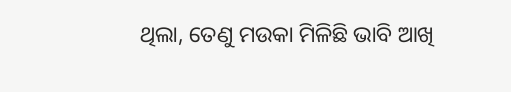ଥିଲା, ତେଣୁ ମଉକା ମିଳିଛି ଭାବି ଆଖି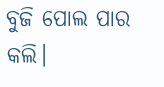ବୁଜି ପୋଲ ପାର କଲି।